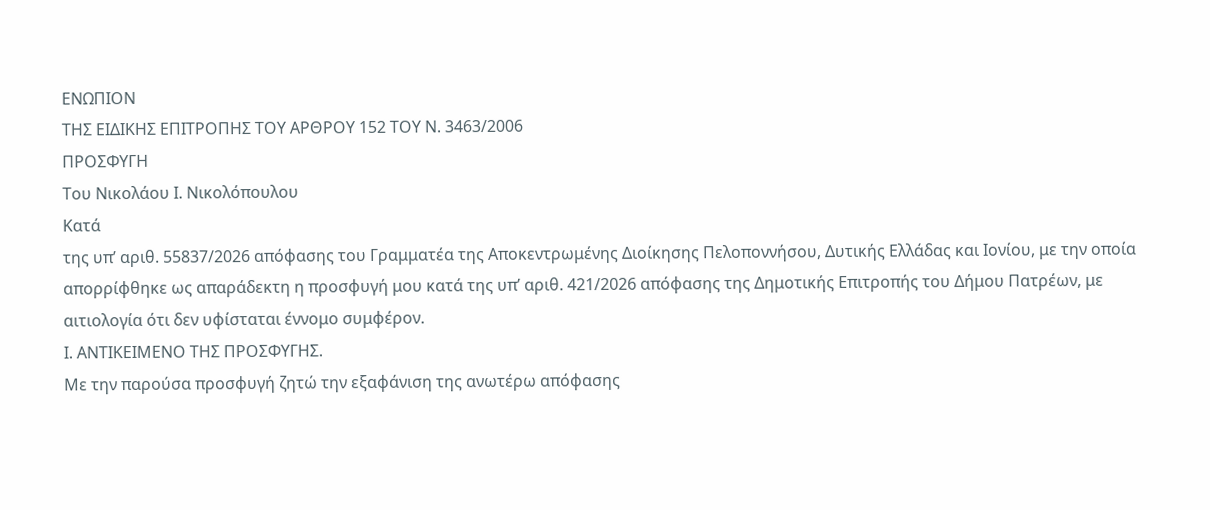ΕΝΩΠΙΟΝ
ΤΗΣ ΕΙΔΙΚΗΣ ΕΠΙΤΡΟΠΗΣ ΤΟΥ ΑΡΘΡΟΥ 152 ΤΟΥ Ν. 3463/2006
ΠΡΟΣΦΥΓΗ
Του Νικολάου Ι. Νικολόπουλου
Κατά
της υπ’ αριθ. 55837/2026 απόφασης του Γραμματέα της Αποκεντρωμένης Διοίκησης Πελοποννήσου, Δυτικής Ελλάδας και Ιονίου, με την οποία απορρίφθηκε ως απαράδεκτη η προσφυγή μου κατά της υπ’ αριθ. 421/2026 απόφασης της Δημοτικής Επιτροπής του Δήμου Πατρέων, με αιτιολογία ότι δεν υφίσταται έννομο συμφέρον.
Ι. ΑΝΤΙΚΕΙΜΕΝΟ ΤΗΣ ΠΡΟΣΦΥΓΗΣ.
Με την παρούσα προσφυγή ζητώ την εξαφάνιση της ανωτέρω απόφασης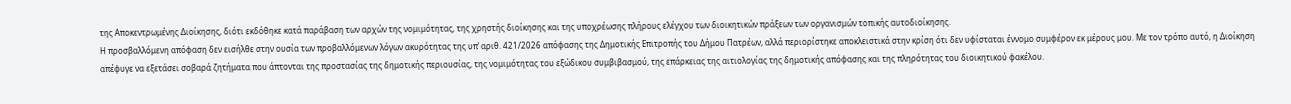της Αποκεντρωμένης Διοίκησης, διότι εκδόθηκε κατά παράβαση των αρχών της νομιμότητας, της χρηστής διοίκησης και της υποχρέωσης πλήρους ελέγχου των διοικητικών πράξεων των οργανισμών τοπικής αυτοδιοίκησης.
Η προσβαλλόμενη απόφαση δεν εισήλθε στην ουσία των προβαλλόμενων λόγων ακυρότητας της υπ’ αριθ. 421/2026 απόφασης της Δημοτικής Επιτροπής του Δήμου Πατρέων, αλλά περιορίστηκε αποκλειστικά στην κρίση ότι δεν υφίσταται έννομο συμφέρον εκ μέρους μου. Με τον τρόπο αυτό, η Διοίκηση απέφυγε να εξετάσει σοβαρά ζητήματα που άπτονται της προστασίας της δημοτικής περιουσίας, της νομιμότητας του εξώδικου συμβιβασμού, της επάρκειας της αιτιολογίας της δημοτικής απόφασης και της πληρότητας του διοικητικού φακέλου.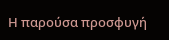Η παρούσα προσφυγή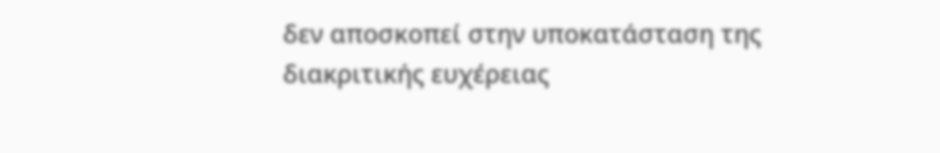δεν αποσκοπεί στην υποκατάσταση της διακριτικής ευχέρειας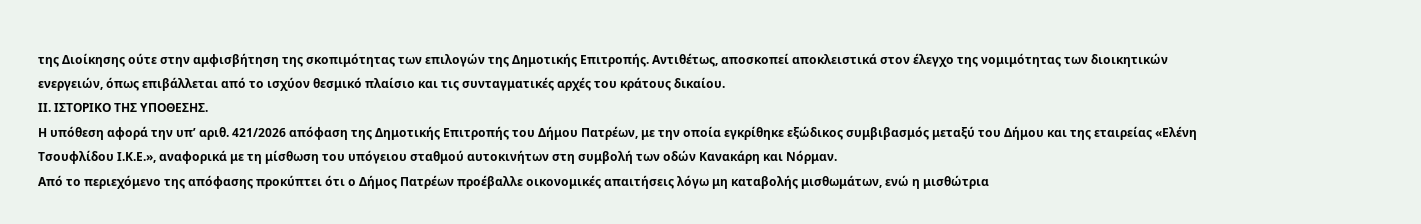της Διοίκησης ούτε στην αμφισβήτηση της σκοπιμότητας των επιλογών της Δημοτικής Επιτροπής. Αντιθέτως, αποσκοπεί αποκλειστικά στον έλεγχο της νομιμότητας των διοικητικών ενεργειών, όπως επιβάλλεται από το ισχύον θεσμικό πλαίσιο και τις συνταγματικές αρχές του κράτους δικαίου.
ΙΙ. ΙΣΤΟΡΙΚΟ ΤΗΣ ΥΠΟΘΕΣΗΣ.
Η υπόθεση αφορά την υπ’ αριθ. 421/2026 απόφαση της Δημοτικής Επιτροπής του Δήμου Πατρέων, με την οποία εγκρίθηκε εξώδικος συμβιβασμός μεταξύ του Δήμου και της εταιρείας «Ελένη Τσουφλίδου Ι.Κ.Ε.», αναφορικά με τη μίσθωση του υπόγειου σταθμού αυτοκινήτων στη συμβολή των οδών Κανακάρη και Νόρμαν.
Από το περιεχόμενο της απόφασης προκύπτει ότι ο Δήμος Πατρέων προέβαλλε οικονομικές απαιτήσεις λόγω μη καταβολής μισθωμάτων, ενώ η μισθώτρια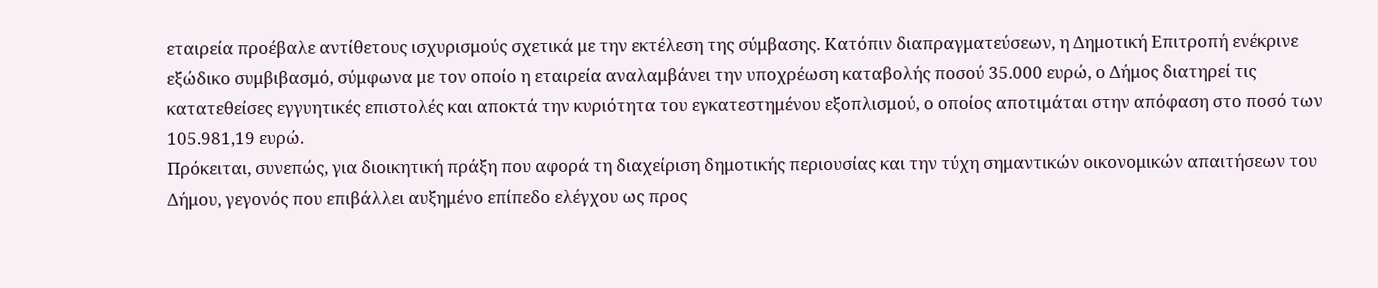εταιρεία προέβαλε αντίθετους ισχυρισμούς σχετικά με την εκτέλεση της σύμβασης. Κατόπιν διαπραγματεύσεων, η Δημοτική Επιτροπή ενέκρινε εξώδικο συμβιβασμό, σύμφωνα με τον οποίο η εταιρεία αναλαμβάνει την υποχρέωση καταβολής ποσού 35.000 ευρώ, ο Δήμος διατηρεί τις κατατεθείσες εγγυητικές επιστολές και αποκτά την κυριότητα του εγκατεστημένου εξοπλισμού, ο οποίος αποτιμάται στην απόφαση στο ποσό των 105.981,19 ευρώ.
Πρόκειται, συνεπώς, για διοικητική πράξη που αφορά τη διαχείριση δημοτικής περιουσίας και την τύχη σημαντικών οικονομικών απαιτήσεων του Δήμου, γεγονός που επιβάλλει αυξημένο επίπεδο ελέγχου ως προς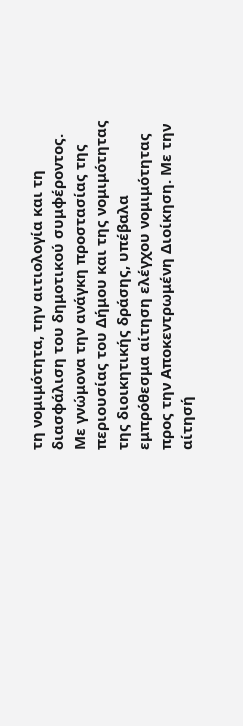τη νομιμότητα, την αιτιολογία και τη διασφάλιση του δημοτικού συμφέροντος.
Με γνώμονα την ανάγκη προστασίας της περιουσίας του Δήμου και της νομιμότητας της διοικητικής δράσης, υπέβαλα εμπρόθεσμα αίτηση ελέγχου νομιμότητας προς την Αποκεντρωμένη Διοίκηση. Με την αίτησή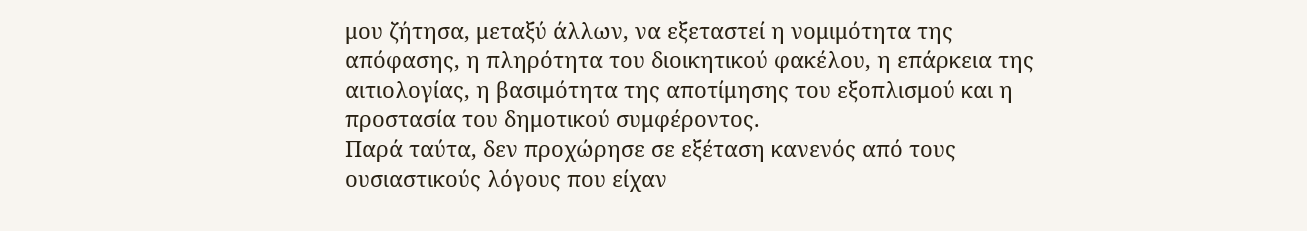μου ζήτησα, μεταξύ άλλων, να εξεταστεί η νομιμότητα της απόφασης, η πληρότητα του διοικητικού φακέλου, η επάρκεια της αιτιολογίας, η βασιμότητα της αποτίμησης του εξοπλισμού και η προστασία του δημοτικού συμφέροντος.
Παρά ταύτα, δεν προχώρησε σε εξέταση κανενός από τους ουσιαστικούς λόγους που είχαν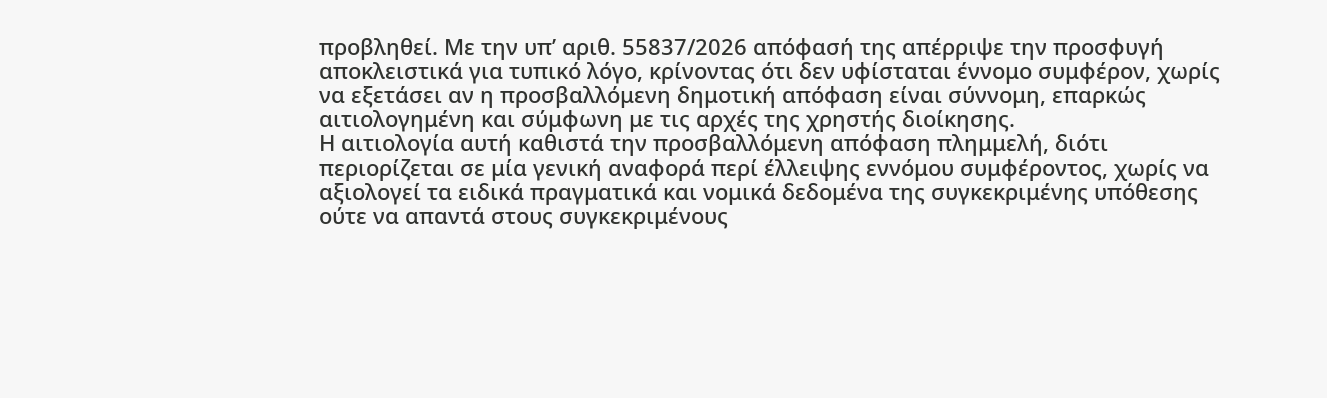προβληθεί. Με την υπ’ αριθ. 55837/2026 απόφασή της απέρριψε την προσφυγή αποκλειστικά για τυπικό λόγο, κρίνοντας ότι δεν υφίσταται έννομο συμφέρον, χωρίς να εξετάσει αν η προσβαλλόμενη δημοτική απόφαση είναι σύννομη, επαρκώς αιτιολογημένη και σύμφωνη με τις αρχές της χρηστής διοίκησης.
Η αιτιολογία αυτή καθιστά την προσβαλλόμενη απόφαση πλημμελή, διότι περιορίζεται σε μία γενική αναφορά περί έλλειψης εννόμου συμφέροντος, χωρίς να αξιολογεί τα ειδικά πραγματικά και νομικά δεδομένα της συγκεκριμένης υπόθεσης ούτε να απαντά στους συγκεκριμένους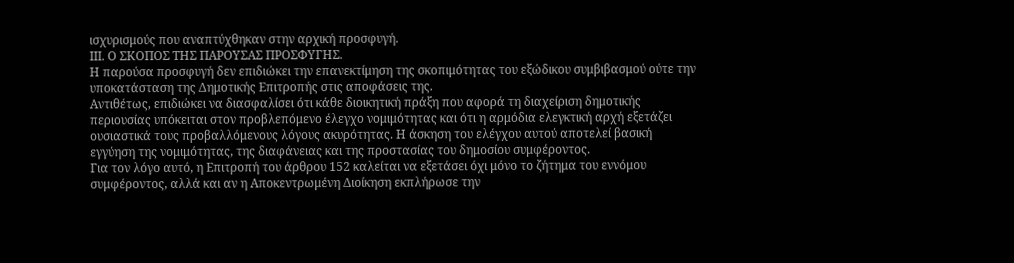ισχυρισμούς που αναπτύχθηκαν στην αρχική προσφυγή.
ΙΙΙ. Ο ΣΚΟΠΟΣ ΤΗΣ ΠΑΡΟΥΣΑΣ ΠΡΟΣΦΥΓΗΣ.
Η παρούσα προσφυγή δεν επιδιώκει την επανεκτίμηση της σκοπιμότητας του εξώδικου συμβιβασμού ούτε την υποκατάσταση της Δημοτικής Επιτροπής στις αποφάσεις της.
Αντιθέτως, επιδιώκει να διασφαλίσει ότι κάθε διοικητική πράξη που αφορά τη διαχείριση δημοτικής περιουσίας υπόκειται στον προβλεπόμενο έλεγχο νομιμότητας και ότι η αρμόδια ελεγκτική αρχή εξετάζει ουσιαστικά τους προβαλλόμενους λόγους ακυρότητας. Η άσκηση του ελέγχου αυτού αποτελεί βασική εγγύηση της νομιμότητας, της διαφάνειας και της προστασίας του δημοσίου συμφέροντος.
Για τον λόγο αυτό, η Επιτροπή του άρθρου 152 καλείται να εξετάσει όχι μόνο το ζήτημα του εννόμου συμφέροντος, αλλά και αν η Αποκεντρωμένη Διοίκηση εκπλήρωσε την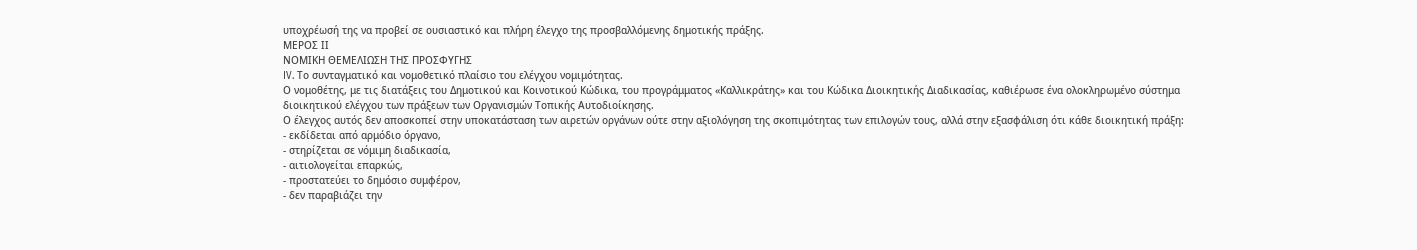υποχρέωσή της να προβεί σε ουσιαστικό και πλήρη έλεγχο της προσβαλλόμενης δημοτικής πράξης.
ΜΕΡΟΣ ΙΙ
ΝΟΜΙΚΗ ΘΕΜΕΛΙΩΣΗ ΤΗΣ ΠΡΟΣΦΥΓΗΣ
IV. Το συνταγματικό και νομοθετικό πλαίσιο του ελέγχου νομιμότητας.
Ο νομοθέτης, με τις διατάξεις του Δημοτικού και Κοινοτικού Κώδικα, του προγράμματος «Καλλικράτης» και του Κώδικα Διοικητικής Διαδικασίας, καθιέρωσε ένα ολοκληρωμένο σύστημα διοικητικού ελέγχου των πράξεων των Οργανισμών Τοπικής Αυτοδιοίκησης.
Ο έλεγχος αυτός δεν αποσκοπεί στην υποκατάσταση των αιρετών οργάνων ούτε στην αξιολόγηση της σκοπιμότητας των επιλογών τους, αλλά στην εξασφάλιση ότι κάθε διοικητική πράξη:
- εκδίδεται από αρμόδιο όργανο,
- στηρίζεται σε νόμιμη διαδικασία,
- αιτιολογείται επαρκώς,
- προστατεύει το δημόσιο συμφέρον,
- δεν παραβιάζει την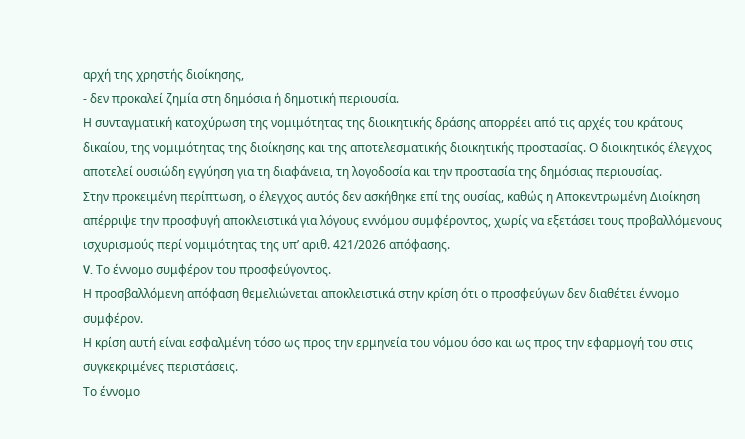αρχή της χρηστής διοίκησης,
- δεν προκαλεί ζημία στη δημόσια ή δημοτική περιουσία.
Η συνταγματική κατοχύρωση της νομιμότητας της διοικητικής δράσης απορρέει από τις αρχές του κράτους δικαίου, της νομιμότητας της διοίκησης και της αποτελεσματικής διοικητικής προστασίας. Ο διοικητικός έλεγχος αποτελεί ουσιώδη εγγύηση για τη διαφάνεια, τη λογοδοσία και την προστασία της δημόσιας περιουσίας.
Στην προκειμένη περίπτωση, ο έλεγχος αυτός δεν ασκήθηκε επί της ουσίας, καθώς η Αποκεντρωμένη Διοίκηση απέρριψε την προσφυγή αποκλειστικά για λόγους εννόμου συμφέροντος, χωρίς να εξετάσει τους προβαλλόμενους ισχυρισμούς περί νομιμότητας της υπ’ αριθ. 421/2026 απόφασης.
V. Το έννομο συμφέρον του προσφεύγοντος.
Η προσβαλλόμενη απόφαση θεμελιώνεται αποκλειστικά στην κρίση ότι ο προσφεύγων δεν διαθέτει έννομο συμφέρον.
Η κρίση αυτή είναι εσφαλμένη τόσο ως προς την ερμηνεία του νόμου όσο και ως προς την εφαρμογή του στις συγκεκριμένες περιστάσεις.
Το έννομο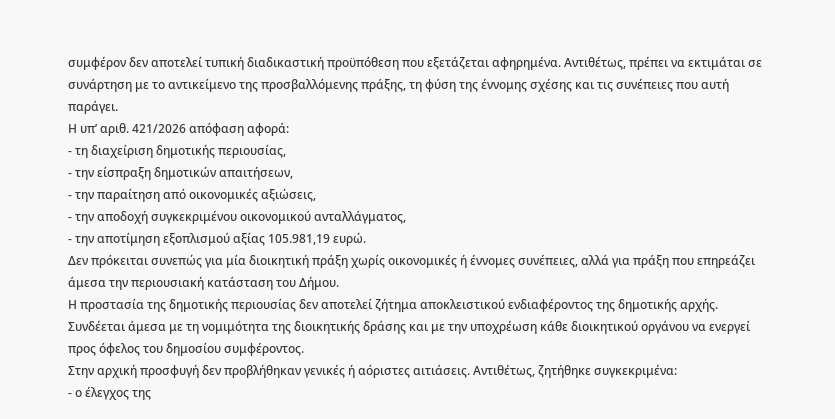συμφέρον δεν αποτελεί τυπική διαδικαστική προϋπόθεση που εξετάζεται αφηρημένα. Αντιθέτως, πρέπει να εκτιμάται σε συνάρτηση με το αντικείμενο της προσβαλλόμενης πράξης, τη φύση της έννομης σχέσης και τις συνέπειες που αυτή παράγει.
Η υπ’ αριθ. 421/2026 απόφαση αφορά:
- τη διαχείριση δημοτικής περιουσίας,
- την είσπραξη δημοτικών απαιτήσεων,
- την παραίτηση από οικονομικές αξιώσεις,
- την αποδοχή συγκεκριμένου οικονομικού ανταλλάγματος,
- την αποτίμηση εξοπλισμού αξίας 105.981,19 ευρώ.
Δεν πρόκειται συνεπώς για μία διοικητική πράξη χωρίς οικονομικές ή έννομες συνέπειες, αλλά για πράξη που επηρεάζει άμεσα την περιουσιακή κατάσταση του Δήμου.
Η προστασία της δημοτικής περιουσίας δεν αποτελεί ζήτημα αποκλειστικού ενδιαφέροντος της δημοτικής αρχής. Συνδέεται άμεσα με τη νομιμότητα της διοικητικής δράσης και με την υποχρέωση κάθε διοικητικού οργάνου να ενεργεί προς όφελος του δημοσίου συμφέροντος.
Στην αρχική προσφυγή δεν προβλήθηκαν γενικές ή αόριστες αιτιάσεις. Αντιθέτως, ζητήθηκε συγκεκριμένα:
- ο έλεγχος της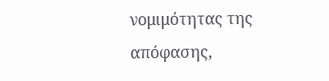νομιμότητας της απόφασης,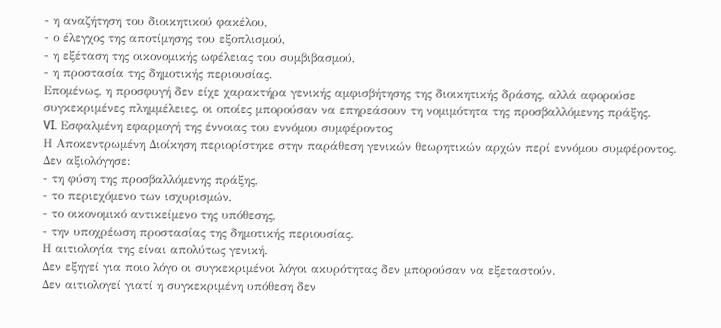- η αναζήτηση του διοικητικού φακέλου,
- ο έλεγχος της αποτίμησης του εξοπλισμού,
- η εξέταση της οικονομικής ωφέλειας του συμβιβασμού,
- η προστασία της δημοτικής περιουσίας.
Επομένως, η προσφυγή δεν είχε χαρακτήρα γενικής αμφισβήτησης της διοικητικής δράσης, αλλά αφορούσε συγκεκριμένες πλημμέλειες, οι οποίες μπορούσαν να επηρεάσουν τη νομιμότητα της προσβαλλόμενης πράξης.
VI. Εσφαλμένη εφαρμογή της έννοιας του εννόμου συμφέροντος
Η Αποκεντρωμένη Διοίκηση περιορίστηκε στην παράθεση γενικών θεωρητικών αρχών περί εννόμου συμφέροντος.
Δεν αξιολόγησε:
- τη φύση της προσβαλλόμενης πράξης,
- το περιεχόμενο των ισχυρισμών,
- το οικονομικό αντικείμενο της υπόθεσης,
- την υποχρέωση προστασίας της δημοτικής περιουσίας.
Η αιτιολογία της είναι απολύτως γενική.
Δεν εξηγεί για ποιο λόγο οι συγκεκριμένοι λόγοι ακυρότητας δεν μπορούσαν να εξεταστούν.
Δεν αιτιολογεί γιατί η συγκεκριμένη υπόθεση δεν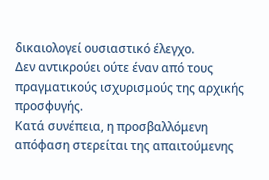δικαιολογεί ουσιαστικό έλεγχο.
Δεν αντικρούει ούτε έναν από τους πραγματικούς ισχυρισμούς της αρχικής προσφυγής.
Κατά συνέπεια, η προσβαλλόμενη απόφαση στερείται της απαιτούμενης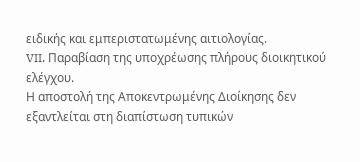ειδικής και εμπεριστατωμένης αιτιολογίας.
VII. Παραβίαση της υποχρέωσης πλήρους διοικητικού ελέγχου.
Η αποστολή της Αποκεντρωμένης Διοίκησης δεν εξαντλείται στη διαπίστωση τυπικών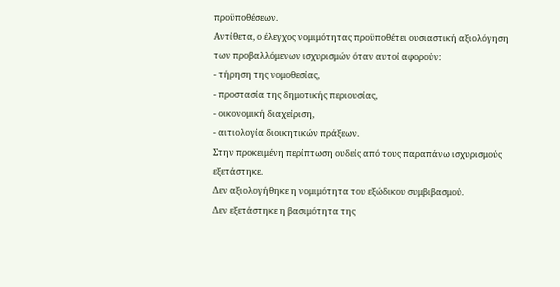προϋποθέσεων.
Αντίθετα, ο έλεγχος νομιμότητας προϋποθέτει ουσιαστική αξιολόγηση των προβαλλόμενων ισχυρισμών όταν αυτοί αφορούν:
- τήρηση της νομοθεσίας,
- προστασία της δημοτικής περιουσίας,
- οικονομική διαχείριση,
- αιτιολογία διοικητικών πράξεων.
Στην προκειμένη περίπτωση ουδείς από τους παραπάνω ισχυρισμούς εξετάστηκε.
Δεν αξιολογήθηκε η νομιμότητα του εξώδικου συμβιβασμού.
Δεν εξετάστηκε η βασιμότητα της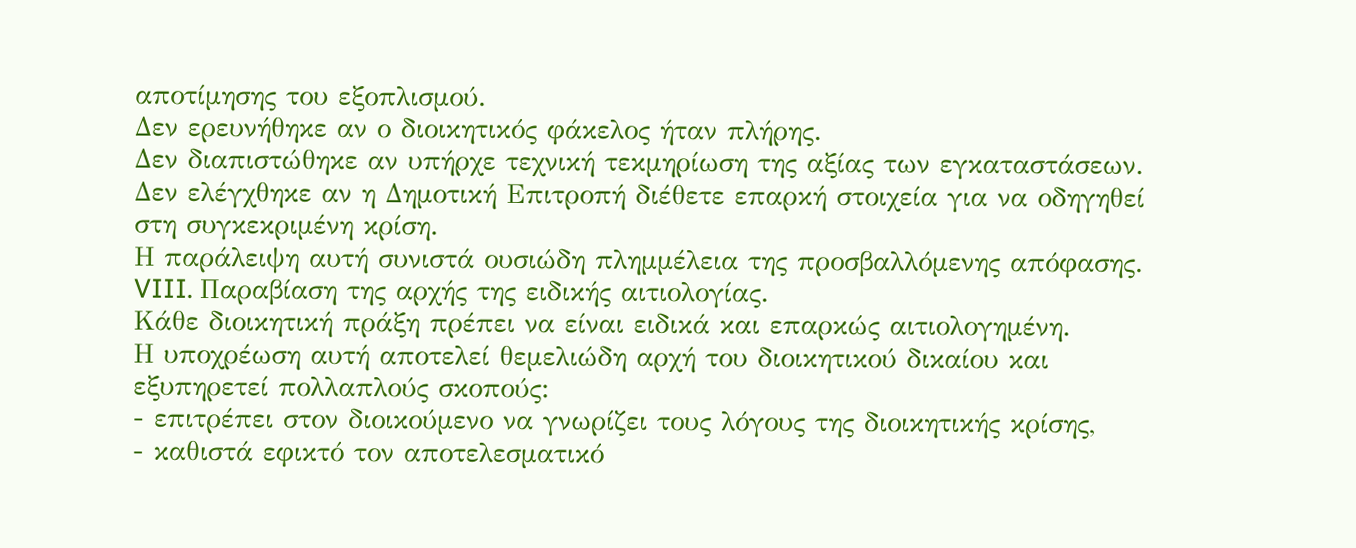αποτίμησης του εξοπλισμού.
Δεν ερευνήθηκε αν ο διοικητικός φάκελος ήταν πλήρης.
Δεν διαπιστώθηκε αν υπήρχε τεχνική τεκμηρίωση της αξίας των εγκαταστάσεων.
Δεν ελέγχθηκε αν η Δημοτική Επιτροπή διέθετε επαρκή στοιχεία για να οδηγηθεί στη συγκεκριμένη κρίση.
Η παράλειψη αυτή συνιστά ουσιώδη πλημμέλεια της προσβαλλόμενης απόφασης.
VIII. Παραβίαση της αρχής της ειδικής αιτιολογίας.
Κάθε διοικητική πράξη πρέπει να είναι ειδικά και επαρκώς αιτιολογημένη.
Η υποχρέωση αυτή αποτελεί θεμελιώδη αρχή του διοικητικού δικαίου και εξυπηρετεί πολλαπλούς σκοπούς:
- επιτρέπει στον διοικούμενο να γνωρίζει τους λόγους της διοικητικής κρίσης,
- καθιστά εφικτό τον αποτελεσματικό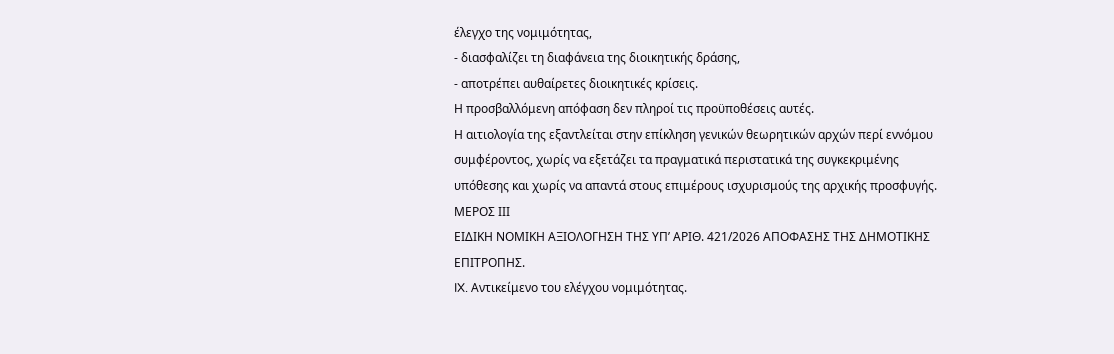έλεγχο της νομιμότητας,
- διασφαλίζει τη διαφάνεια της διοικητικής δράσης,
- αποτρέπει αυθαίρετες διοικητικές κρίσεις.
Η προσβαλλόμενη απόφαση δεν πληροί τις προϋποθέσεις αυτές.
Η αιτιολογία της εξαντλείται στην επίκληση γενικών θεωρητικών αρχών περί εννόμου συμφέροντος, χωρίς να εξετάζει τα πραγματικά περιστατικά της συγκεκριμένης υπόθεσης και χωρίς να απαντά στους επιμέρους ισχυρισμούς της αρχικής προσφυγής.
ΜΕΡΟΣ ΙΙΙ
ΕΙΔΙΚΗ ΝΟΜΙΚΗ ΑΞΙΟΛΟΓΗΣΗ ΤΗΣ ΥΠ’ ΑΡΙΘ. 421/2026 ΑΠΟΦΑΣΗΣ ΤΗΣ ΔΗΜΟΤΙΚΗΣ ΕΠΙΤΡΟΠΗΣ.
IX. Αντικείμενο του ελέγχου νομιμότητας.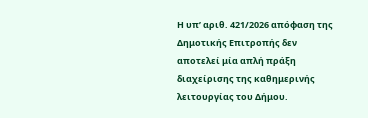Η υπ’ αριθ. 421/2026 απόφαση της Δημοτικής Επιτροπής δεν αποτελεί μία απλή πράξη διαχείρισης της καθημερινής λειτουργίας του Δήμου.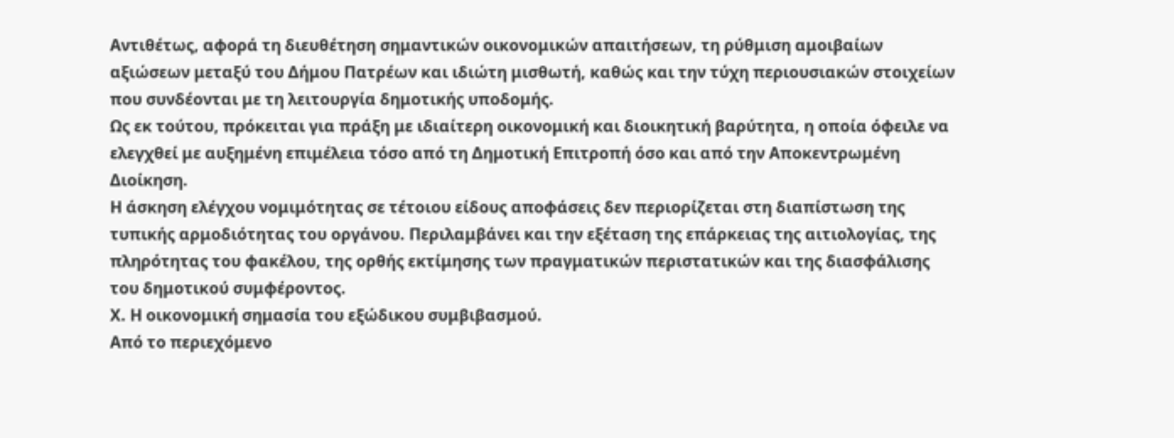Αντιθέτως, αφορά τη διευθέτηση σημαντικών οικονομικών απαιτήσεων, τη ρύθμιση αμοιβαίων αξιώσεων μεταξύ του Δήμου Πατρέων και ιδιώτη μισθωτή, καθώς και την τύχη περιουσιακών στοιχείων που συνδέονται με τη λειτουργία δημοτικής υποδομής.
Ως εκ τούτου, πρόκειται για πράξη με ιδιαίτερη οικονομική και διοικητική βαρύτητα, η οποία όφειλε να ελεγχθεί με αυξημένη επιμέλεια τόσο από τη Δημοτική Επιτροπή όσο και από την Αποκεντρωμένη Διοίκηση.
Η άσκηση ελέγχου νομιμότητας σε τέτοιου είδους αποφάσεις δεν περιορίζεται στη διαπίστωση της τυπικής αρμοδιότητας του οργάνου. Περιλαμβάνει και την εξέταση της επάρκειας της αιτιολογίας, της πληρότητας του φακέλου, της ορθής εκτίμησης των πραγματικών περιστατικών και της διασφάλισης του δημοτικού συμφέροντος.
Χ. Η οικονομική σημασία του εξώδικου συμβιβασμού.
Από το περιεχόμενο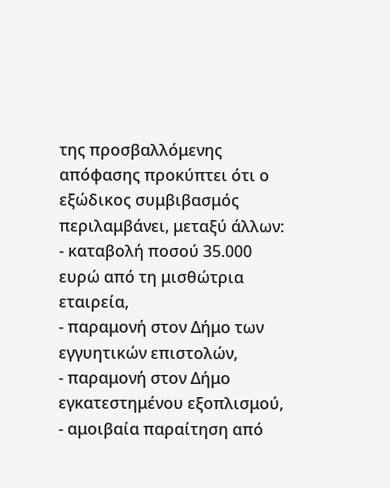της προσβαλλόμενης απόφασης προκύπτει ότι ο εξώδικος συμβιβασμός περιλαμβάνει, μεταξύ άλλων:
- καταβολή ποσού 35.000 ευρώ από τη μισθώτρια εταιρεία,
- παραμονή στον Δήμο των εγγυητικών επιστολών,
- παραμονή στον Δήμο εγκατεστημένου εξοπλισμού,
- αμοιβαία παραίτηση από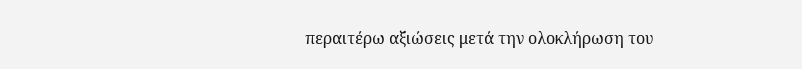περαιτέρω αξιώσεις μετά την ολοκλήρωση του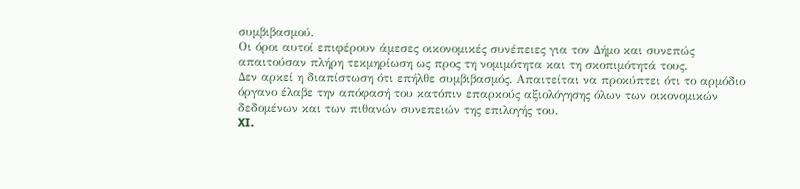συμβιβασμού.
Οι όροι αυτοί επιφέρουν άμεσες οικονομικές συνέπειες για τον Δήμο και συνεπώς απαιτούσαν πλήρη τεκμηρίωση ως προς τη νομιμότητα και τη σκοπιμότητά τους.
Δεν αρκεί η διαπίστωση ότι επήλθε συμβιβασμός. Απαιτείται να προκύπτει ότι το αρμόδιο όργανο έλαβε την απόφασή του κατόπιν επαρκούς αξιολόγησης όλων των οικονομικών δεδομένων και των πιθανών συνεπειών της επιλογής του.
XI.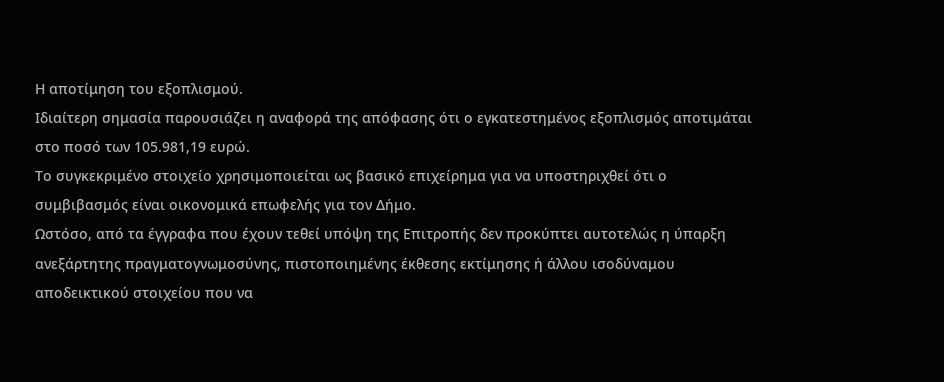Η αποτίμηση του εξοπλισμού.
Ιδιαίτερη σημασία παρουσιάζει η αναφορά της απόφασης ότι ο εγκατεστημένος εξοπλισμός αποτιμάται στο ποσό των 105.981,19 ευρώ.
Το συγκεκριμένο στοιχείο χρησιμοποιείται ως βασικό επιχείρημα για να υποστηριχθεί ότι ο συμβιβασμός είναι οικονομικά επωφελής για τον Δήμο.
Ωστόσο, από τα έγγραφα που έχουν τεθεί υπόψη της Επιτροπής δεν προκύπτει αυτοτελώς η ύπαρξη ανεξάρτητης πραγματογνωμοσύνης, πιστοποιημένης έκθεσης εκτίμησης ή άλλου ισοδύναμου αποδεικτικού στοιχείου που να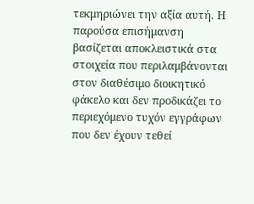τεκμηριώνει την αξία αυτή. Η παρούσα επισήμανση βασίζεται αποκλειστικά στα στοιχεία που περιλαμβάνονται στον διαθέσιμο διοικητικό φάκελο και δεν προδικάζει το περιεχόμενο τυχόν εγγράφων που δεν έχουν τεθεί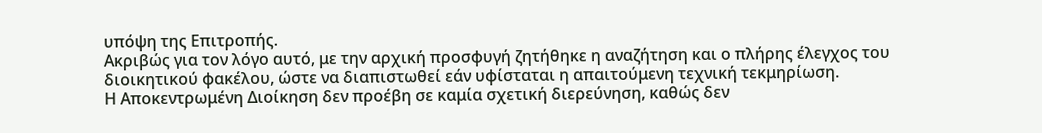υπόψη της Επιτροπής.
Ακριβώς για τον λόγο αυτό, με την αρχική προσφυγή ζητήθηκε η αναζήτηση και ο πλήρης έλεγχος του διοικητικού φακέλου, ώστε να διαπιστωθεί εάν υφίσταται η απαιτούμενη τεχνική τεκμηρίωση.
Η Αποκεντρωμένη Διοίκηση δεν προέβη σε καμία σχετική διερεύνηση, καθώς δεν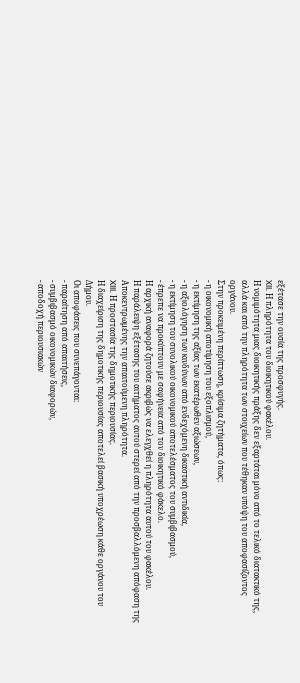εξέτασε την ουσία της προσφυγής.
XII. Η πληρότητα του διοικητικού φακέλου.
Η νομιμότητα μιας διοικητικής πράξης δεν εξαρτάται μόνο από το τελικό διατακτικό της, αλλά και από την πληρότητα των στοιχείων που τέθηκαν υπόψη του αποφασίζοντος οργάνου.
Στην προκειμένη περίπτωση, κρίσιμα ζητήματα, όπως:
- η οικονομική αποτίμηση του εξοπλισμού,
- η εκτίμηση της αξίας των εκατέρωθεν αξιώσεων,
- η αξιολόγηση των κινδύνων από ενδεχόμενη δικαστική αντιδικία,
- η εκτίμηση του συνολικού οικονομικού αποτελέσματος του συμβιβασμού,
- έπρεπε να προκύπτουν με σαφήνεια από τον διοικητικό φάκελο.
Η αρχική αναφορά ζητούσε ακριβώς να ελεγχθεί η πληρότητα αυτού του φακέλου.
Η παράλειψη εξέτασης του αιτήματος αυτού στερεί από την προσβαλλόμενη απόφαση της Αποκεντρωμένης την απαιτούμενη πληρότητα.
XIII. Η προστασία της δημοτικής περιουσίας.
Η διαχείριση της δημοτικής περιουσίας αποτελεί βασική υποχρέωση κάθε οργάνου του Δήμου.
Οι αποφάσεις που συνεπάγονται:
- παραίτηση από απαιτήσεις,
- συμβιβασμό οικονομικών διαφορών,
- αποδοχή περιουσιακών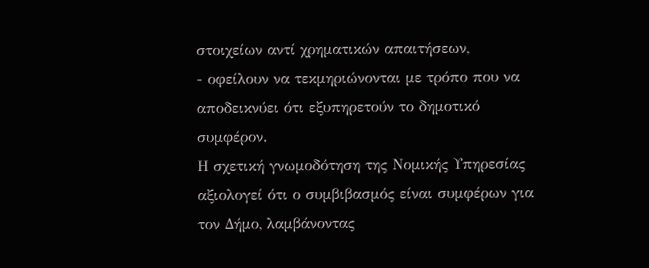στοιχείων αντί χρηματικών απαιτήσεων,
- οφείλουν να τεκμηριώνονται με τρόπο που να αποδεικνύει ότι εξυπηρετούν το δημοτικό συμφέρον.
Η σχετική γνωμοδότηση της Νομικής Υπηρεσίας αξιολογεί ότι ο συμβιβασμός είναι συμφέρων για τον Δήμο, λαμβάνοντας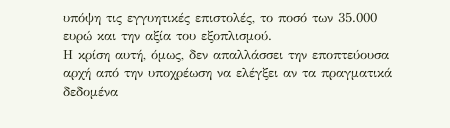υπόψη τις εγγυητικές επιστολές, το ποσό των 35.000 ευρώ και την αξία του εξοπλισμού.
Η κρίση αυτή, όμως, δεν απαλλάσσει την εποπτεύουσα αρχή από την υποχρέωση να ελέγξει αν τα πραγματικά δεδομένα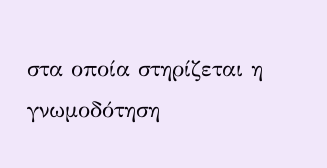στα οποία στηρίζεται η γνωμοδότηση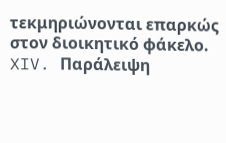τεκμηριώνονται επαρκώς στον διοικητικό φάκελο.
XIV. Παράλειψη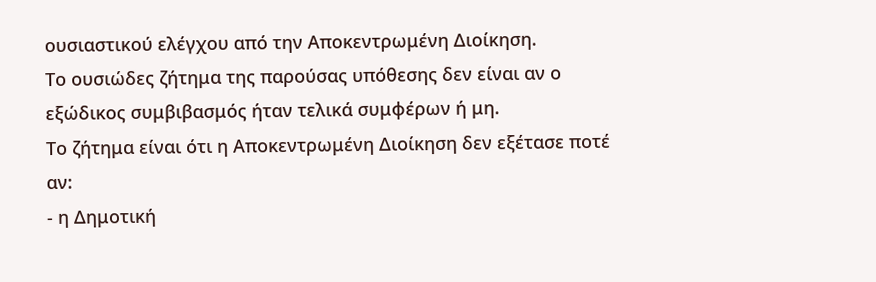ουσιαστικού ελέγχου από την Αποκεντρωμένη Διοίκηση.
Το ουσιώδες ζήτημα της παρούσας υπόθεσης δεν είναι αν ο εξώδικος συμβιβασμός ήταν τελικά συμφέρων ή μη.
Το ζήτημα είναι ότι η Αποκεντρωμένη Διοίκηση δεν εξέτασε ποτέ αν:
- η Δημοτική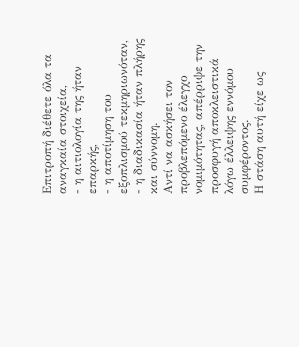Επιτροπή διέθετε όλα τα αναγκαία στοιχεία,
- η αιτιολογία της ήταν επαρκής,
- η αποτίμηση του εξοπλισμού τεκμηριωνόταν,
- η διαδικασία ήταν πλήρης και σύννομη.
Αντί να ασκήσει τον προβλεπόμενο έλεγχο νομιμότητας, απέρριψε την προσφυγή αποκλειστικά λόγω έλλειψης εννόμου συμφέροντος.
Η στάση αυτή είχε ως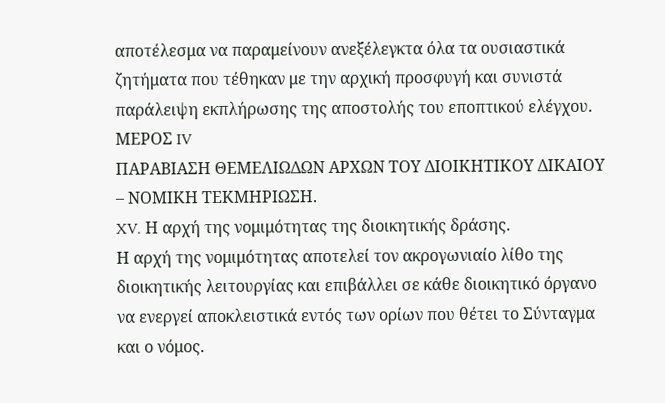αποτέλεσμα να παραμείνουν ανεξέλεγκτα όλα τα ουσιαστικά ζητήματα που τέθηκαν με την αρχική προσφυγή και συνιστά παράλειψη εκπλήρωσης της αποστολής του εποπτικού ελέγχου.
ΜΕΡΟΣ IV
ΠΑΡΑΒΙΑΣΗ ΘΕΜΕΛΙΩΔΩΝ ΑΡΧΩΝ ΤΟΥ ΔΙΟΙΚΗΤΙΚΟΥ ΔΙΚΑΙΟΥ – ΝΟΜΙΚΗ ΤΕΚΜΗΡΙΩΣΗ.
XV. Η αρχή της νομιμότητας της διοικητικής δράσης.
Η αρχή της νομιμότητας αποτελεί τον ακρογωνιαίο λίθο της διοικητικής λειτουργίας και επιβάλλει σε κάθε διοικητικό όργανο να ενεργεί αποκλειστικά εντός των ορίων που θέτει το Σύνταγμα και ο νόμος.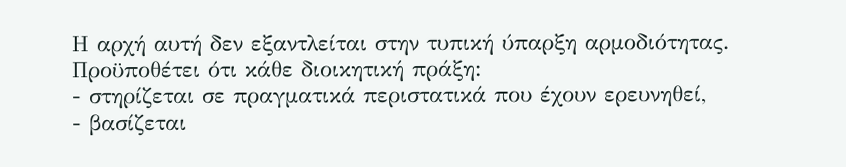Η αρχή αυτή δεν εξαντλείται στην τυπική ύπαρξη αρμοδιότητας. Προϋποθέτει ότι κάθε διοικητική πράξη:
- στηρίζεται σε πραγματικά περιστατικά που έχουν ερευνηθεί,
- βασίζεται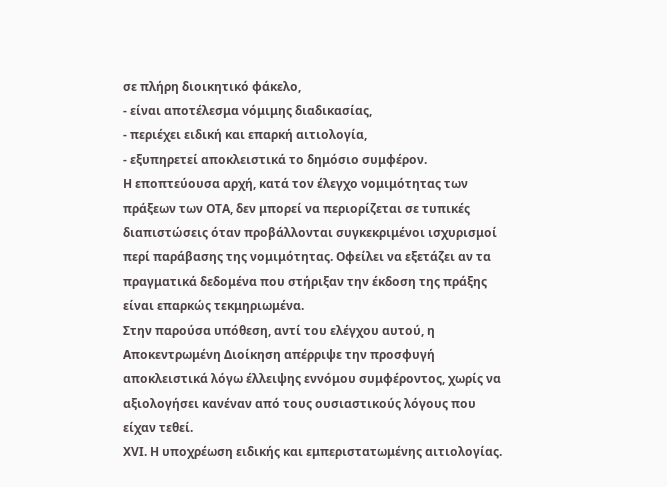σε πλήρη διοικητικό φάκελο,
- είναι αποτέλεσμα νόμιμης διαδικασίας,
- περιέχει ειδική και επαρκή αιτιολογία,
- εξυπηρετεί αποκλειστικά το δημόσιο συμφέρον.
Η εποπτεύουσα αρχή, κατά τον έλεγχο νομιμότητας των πράξεων των ΟΤΑ, δεν μπορεί να περιορίζεται σε τυπικές διαπιστώσεις όταν προβάλλονται συγκεκριμένοι ισχυρισμοί περί παράβασης της νομιμότητας. Οφείλει να εξετάζει αν τα πραγματικά δεδομένα που στήριξαν την έκδοση της πράξης είναι επαρκώς τεκμηριωμένα.
Στην παρούσα υπόθεση, αντί του ελέγχου αυτού, η Αποκεντρωμένη Διοίκηση απέρριψε την προσφυγή αποκλειστικά λόγω έλλειψης εννόμου συμφέροντος, χωρίς να αξιολογήσει κανέναν από τους ουσιαστικούς λόγους που είχαν τεθεί.
XVI. Η υποχρέωση ειδικής και εμπεριστατωμένης αιτιολογίας.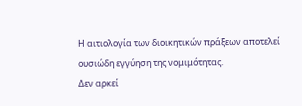Η αιτιολογία των διοικητικών πράξεων αποτελεί ουσιώδη εγγύηση της νομιμότητας.
Δεν αρκεί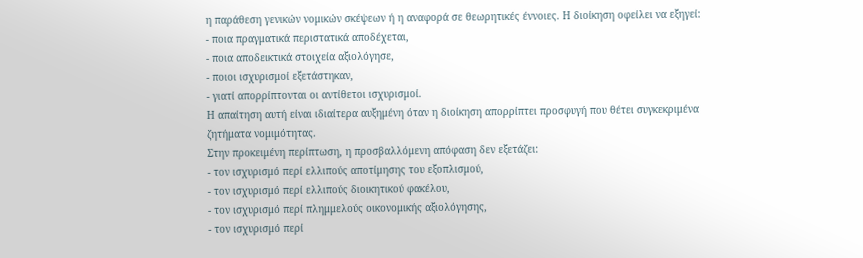η παράθεση γενικών νομικών σκέψεων ή η αναφορά σε θεωρητικές έννοιες. Η διοίκηση οφείλει να εξηγεί:
- ποια πραγματικά περιστατικά αποδέχεται,
- ποια αποδεικτικά στοιχεία αξιολόγησε,
- ποιοι ισχυρισμοί εξετάστηκαν,
- γιατί απορρίπτονται οι αντίθετοι ισχυρισμοί.
Η απαίτηση αυτή είναι ιδιαίτερα αυξημένη όταν η διοίκηση απορρίπτει προσφυγή που θέτει συγκεκριμένα ζητήματα νομιμότητας.
Στην προκειμένη περίπτωση, η προσβαλλόμενη απόφαση δεν εξετάζει:
- τον ισχυρισμό περί ελλιπούς αποτίμησης του εξοπλισμού,
- τον ισχυρισμό περί ελλιπούς διοικητικού φακέλου,
- τον ισχυρισμό περί πλημμελούς οικονομικής αξιολόγησης,
- τον ισχυρισμό περί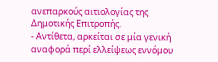ανεπαρκούς αιτιολογίας της Δημοτικής Επιτροπής.
- Αντίθετα, αρκείται σε μία γενική αναφορά περί ελλείψεως εννόμου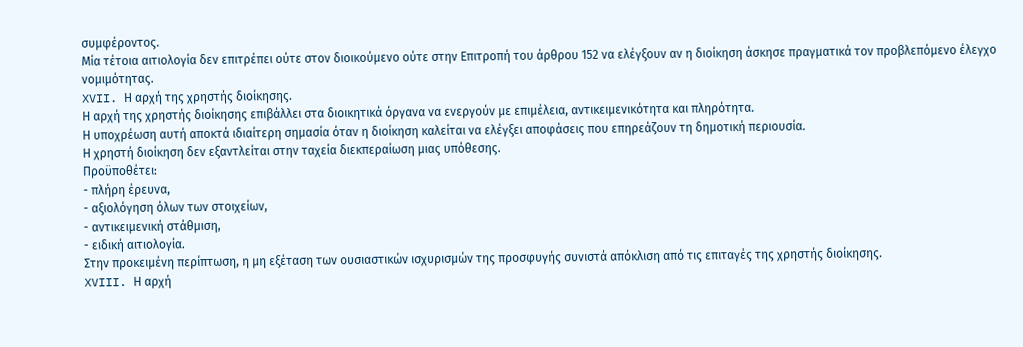συμφέροντος.
Μία τέτοια αιτιολογία δεν επιτρέπει ούτε στον διοικούμενο ούτε στην Επιτροπή του άρθρου 152 να ελέγξουν αν η διοίκηση άσκησε πραγματικά τον προβλεπόμενο έλεγχο νομιμότητας.
XVII. Η αρχή της χρηστής διοίκησης.
Η αρχή της χρηστής διοίκησης επιβάλλει στα διοικητικά όργανα να ενεργούν με επιμέλεια, αντικειμενικότητα και πληρότητα.
Η υποχρέωση αυτή αποκτά ιδιαίτερη σημασία όταν η διοίκηση καλείται να ελέγξει αποφάσεις που επηρεάζουν τη δημοτική περιουσία.
Η χρηστή διοίκηση δεν εξαντλείται στην ταχεία διεκπεραίωση μιας υπόθεσης.
Προϋποθέτει:
- πλήρη έρευνα,
- αξιολόγηση όλων των στοιχείων,
- αντικειμενική στάθμιση,
- ειδική αιτιολογία.
Στην προκειμένη περίπτωση, η μη εξέταση των ουσιαστικών ισχυρισμών της προσφυγής συνιστά απόκλιση από τις επιταγές της χρηστής διοίκησης.
XVIII. Η αρχή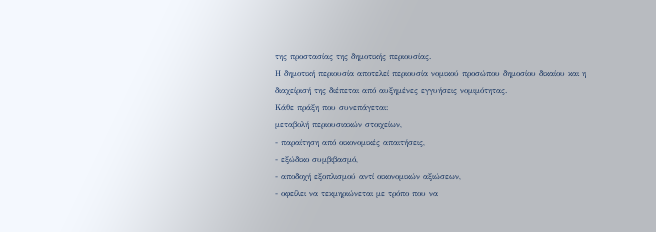της προστασίας της δημοτικής περιουσίας.
Η δημοτική περιουσία αποτελεί περιουσία νομικού προσώπου δημοσίου δικαίου και η διαχείρισή της διέπεται από αυξημένες εγγυήσεις νομιμότητας.
Κάθε πράξη που συνεπάγεται:
μεταβολή περιουσιακών στοιχείων,
- παραίτηση από οικονομικές απαιτήσεις,
- εξώδικο συμβιβασμό,
- αποδοχή εξοπλισμού αντί οικονομικών αξιώσεων,
- οφείλει να τεκμηριώνεται με τρόπο που να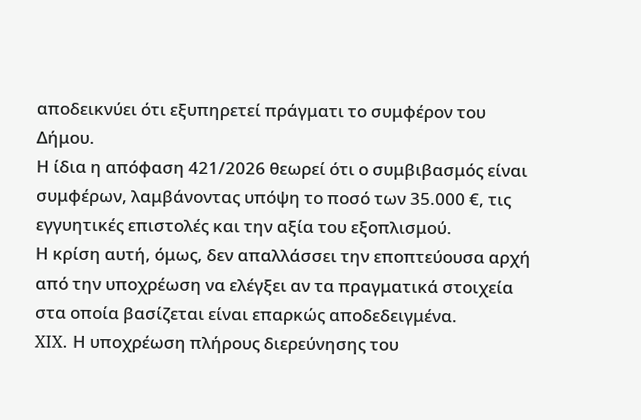αποδεικνύει ότι εξυπηρετεί πράγματι το συμφέρον του Δήμου.
Η ίδια η απόφαση 421/2026 θεωρεί ότι ο συμβιβασμός είναι συμφέρων, λαμβάνοντας υπόψη το ποσό των 35.000 €, τις εγγυητικές επιστολές και την αξία του εξοπλισμού.
Η κρίση αυτή, όμως, δεν απαλλάσσει την εποπτεύουσα αρχή από την υποχρέωση να ελέγξει αν τα πραγματικά στοιχεία στα οποία βασίζεται είναι επαρκώς αποδεδειγμένα.
XIX. Η υποχρέωση πλήρους διερεύνησης του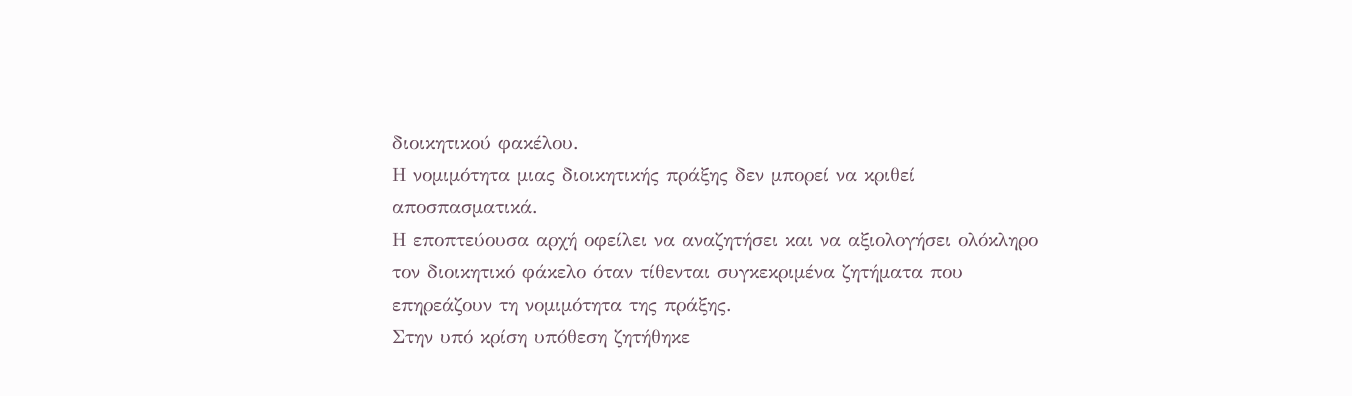διοικητικού φακέλου.
Η νομιμότητα μιας διοικητικής πράξης δεν μπορεί να κριθεί αποσπασματικά.
Η εποπτεύουσα αρχή οφείλει να αναζητήσει και να αξιολογήσει ολόκληρο τον διοικητικό φάκελο όταν τίθενται συγκεκριμένα ζητήματα που επηρεάζουν τη νομιμότητα της πράξης.
Στην υπό κρίση υπόθεση ζητήθηκε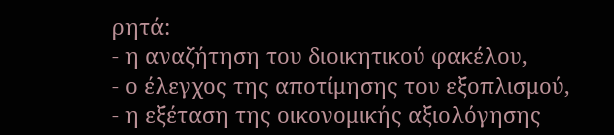ρητά:
- η αναζήτηση του διοικητικού φακέλου,
- ο έλεγχος της αποτίμησης του εξοπλισμού,
- η εξέταση της οικονομικής αξιολόγησης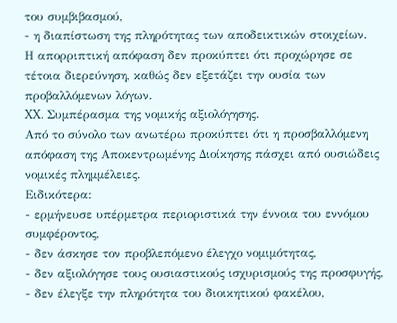του συμβιβασμού,
- η διαπίστωση της πληρότητας των αποδεικτικών στοιχείων.
Η απορριπτική απόφαση δεν προκύπτει ότι προχώρησε σε τέτοια διερεύνηση, καθώς δεν εξετάζει την ουσία των προβαλλόμενων λόγων.
XX. Συμπέρασμα της νομικής αξιολόγησης.
Από το σύνολο των ανωτέρω προκύπτει ότι η προσβαλλόμενη απόφαση της Αποκεντρωμένης Διοίκησης πάσχει από ουσιώδεις νομικές πλημμέλειες.
Ειδικότερα:
- ερμήνευσε υπέρμετρα περιοριστικά την έννοια του εννόμου συμφέροντος,
- δεν άσκησε τον προβλεπόμενο έλεγχο νομιμότητας,
- δεν αξιολόγησε τους ουσιαστικούς ισχυρισμούς της προσφυγής,
- δεν έλεγξε την πληρότητα του διοικητικού φακέλου,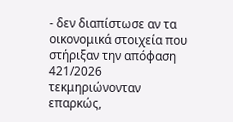- δεν διαπίστωσε αν τα οικονομικά στοιχεία που στήριξαν την απόφαση 421/2026 τεκμηριώνονταν επαρκώς,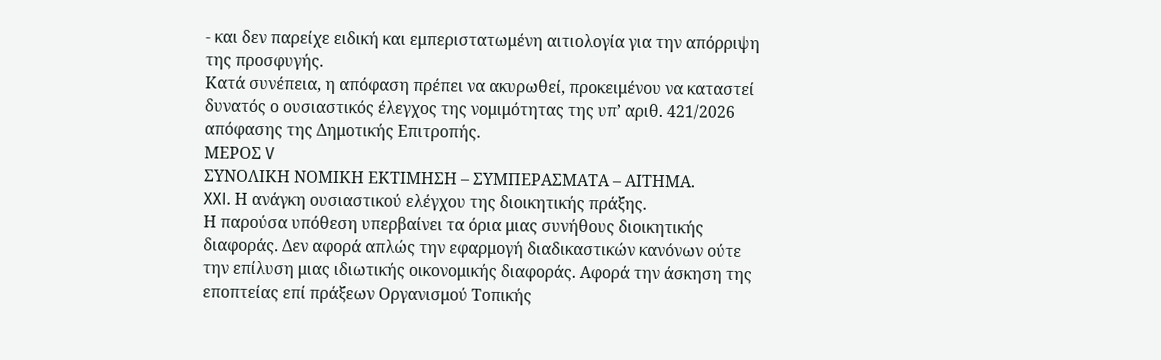- και δεν παρείχε ειδική και εμπεριστατωμένη αιτιολογία για την απόρριψη της προσφυγής.
Κατά συνέπεια, η απόφαση πρέπει να ακυρωθεί, προκειμένου να καταστεί δυνατός ο ουσιαστικός έλεγχος της νομιμότητας της υπ’ αριθ. 421/2026 απόφασης της Δημοτικής Επιτροπής.
ΜΕΡΟΣ V
ΣΥΝΟΛΙΚΗ ΝΟΜΙΚΗ ΕΚΤΙΜΗΣΗ – ΣΥΜΠΕΡΑΣΜΑΤΑ – ΑΙΤΗΜΑ.
XXI. Η ανάγκη ουσιαστικού ελέγχου της διοικητικής πράξης.
Η παρούσα υπόθεση υπερβαίνει τα όρια μιας συνήθους διοικητικής διαφοράς. Δεν αφορά απλώς την εφαρμογή διαδικαστικών κανόνων ούτε την επίλυση μιας ιδιωτικής οικονομικής διαφοράς. Αφορά την άσκηση της εποπτείας επί πράξεων Οργανισμού Τοπικής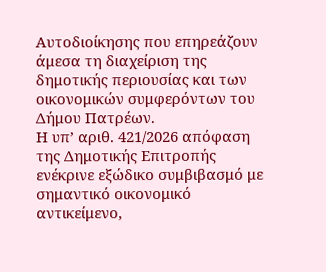Αυτοδιοίκησης που επηρεάζουν άμεσα τη διαχείριση της δημοτικής περιουσίας και των οικονομικών συμφερόντων του Δήμου Πατρέων.
Η υπ’ αριθ. 421/2026 απόφαση της Δημοτικής Επιτροπής ενέκρινε εξώδικο συμβιβασμό με σημαντικό οικονομικό αντικείμενο,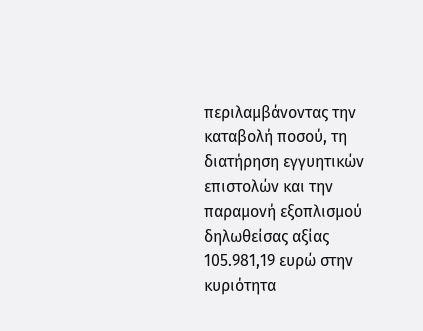περιλαμβάνοντας την καταβολή ποσού, τη διατήρηση εγγυητικών επιστολών και την παραμονή εξοπλισμού δηλωθείσας αξίας 105.981,19 ευρώ στην κυριότητα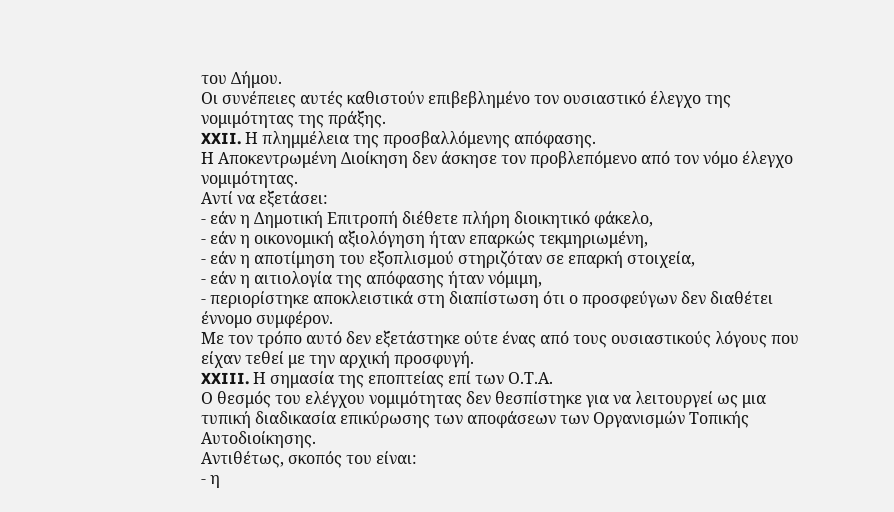του Δήμου.
Οι συνέπειες αυτές καθιστούν επιβεβλημένο τον ουσιαστικό έλεγχο της νομιμότητας της πράξης.
XXII. Η πλημμέλεια της προσβαλλόμενης απόφασης.
Η Αποκεντρωμένη Διοίκηση δεν άσκησε τον προβλεπόμενο από τον νόμο έλεγχο νομιμότητας.
Αντί να εξετάσει:
- εάν η Δημοτική Επιτροπή διέθετε πλήρη διοικητικό φάκελο,
- εάν η οικονομική αξιολόγηση ήταν επαρκώς τεκμηριωμένη,
- εάν η αποτίμηση του εξοπλισμού στηριζόταν σε επαρκή στοιχεία,
- εάν η αιτιολογία της απόφασης ήταν νόμιμη,
- περιορίστηκε αποκλειστικά στη διαπίστωση ότι ο προσφεύγων δεν διαθέτει έννομο συμφέρον.
Με τον τρόπο αυτό δεν εξετάστηκε ούτε ένας από τους ουσιαστικούς λόγους που είχαν τεθεί με την αρχική προσφυγή.
XXIII. Η σημασία της εποπτείας επί των Ο.Τ.Α.
Ο θεσμός του ελέγχου νομιμότητας δεν θεσπίστηκε για να λειτουργεί ως μια τυπική διαδικασία επικύρωσης των αποφάσεων των Οργανισμών Τοπικής Αυτοδιοίκησης.
Αντιθέτως, σκοπός του είναι:
- η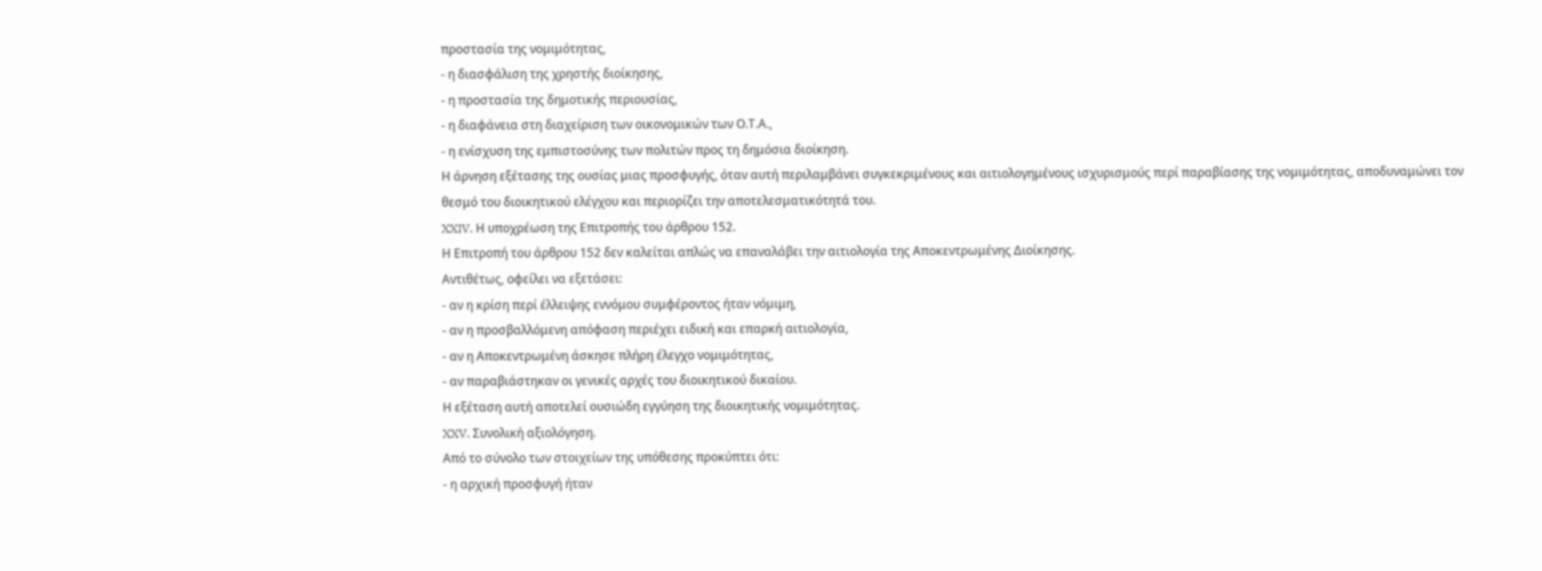προστασία της νομιμότητας,
- η διασφάλιση της χρηστής διοίκησης,
- η προστασία της δημοτικής περιουσίας,
- η διαφάνεια στη διαχείριση των οικονομικών των Ο.Τ.Α.,
- η ενίσχυση της εμπιστοσύνης των πολιτών προς τη δημόσια διοίκηση.
Η άρνηση εξέτασης της ουσίας μιας προσφυγής, όταν αυτή περιλαμβάνει συγκεκριμένους και αιτιολογημένους ισχυρισμούς περί παραβίασης της νομιμότητας, αποδυναμώνει τον θεσμό του διοικητικού ελέγχου και περιορίζει την αποτελεσματικότητά του.
XXIV. Η υποχρέωση της Επιτροπής του άρθρου 152.
Η Επιτροπή του άρθρου 152 δεν καλείται απλώς να επαναλάβει την αιτιολογία της Αποκεντρωμένης Διοίκησης.
Αντιθέτως, οφείλει να εξετάσει:
- αν η κρίση περί έλλειψης εννόμου συμφέροντος ήταν νόμιμη,
- αν η προσβαλλόμενη απόφαση περιέχει ειδική και επαρκή αιτιολογία,
- αν η Αποκεντρωμένη άσκησε πλήρη έλεγχο νομιμότητας,
- αν παραβιάστηκαν οι γενικές αρχές του διοικητικού δικαίου.
Η εξέταση αυτή αποτελεί ουσιώδη εγγύηση της διοικητικής νομιμότητας.
XXV. Συνολική αξιολόγηση.
Από το σύνολο των στοιχείων της υπόθεσης προκύπτει ότι:
- η αρχική προσφυγή ήταν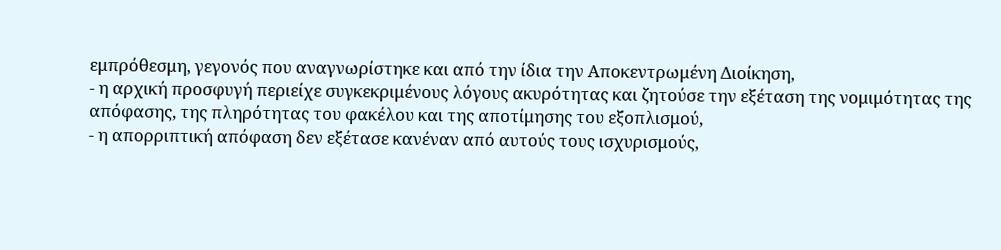εμπρόθεσμη, γεγονός που αναγνωρίστηκε και από την ίδια την Αποκεντρωμένη Διοίκηση,
- η αρχική προσφυγή περιείχε συγκεκριμένους λόγους ακυρότητας και ζητούσε την εξέταση της νομιμότητας της απόφασης, της πληρότητας του φακέλου και της αποτίμησης του εξοπλισμού,
- η απορριπτική απόφαση δεν εξέτασε κανέναν από αυτούς τους ισχυρισμούς,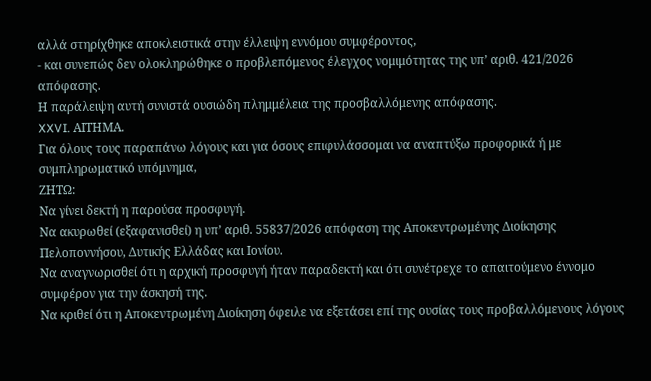αλλά στηρίχθηκε αποκλειστικά στην έλλειψη εννόμου συμφέροντος,
- και συνεπώς δεν ολοκληρώθηκε ο προβλεπόμενος έλεγχος νομιμότητας της υπ’ αριθ. 421/2026 απόφασης.
Η παράλειψη αυτή συνιστά ουσιώδη πλημμέλεια της προσβαλλόμενης απόφασης.
XXVI. ΑΙΤΗΜΑ.
Για όλους τους παραπάνω λόγους και για όσους επιφυλάσσομαι να αναπτύξω προφορικά ή με συμπληρωματικό υπόμνημα,
ΖΗΤΩ:
Να γίνει δεκτή η παρούσα προσφυγή.
Να ακυρωθεί (εξαφανισθεί) η υπ’ αριθ. 55837/2026 απόφαση της Αποκεντρωμένης Διοίκησης Πελοποννήσου, Δυτικής Ελλάδας και Ιονίου.
Να αναγνωρισθεί ότι η αρχική προσφυγή ήταν παραδεκτή και ότι συνέτρεχε το απαιτούμενο έννομο συμφέρον για την άσκησή της.
Να κριθεί ότι η Αποκεντρωμένη Διοίκηση όφειλε να εξετάσει επί της ουσίας τους προβαλλόμενους λόγους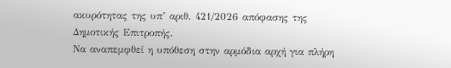ακυρότητας της υπ’ αριθ. 421/2026 απόφασης της Δημοτικής Επιτροπής.
Να αναπεμφθεί η υπόθεση στην αρμόδια αρχή για πλήρη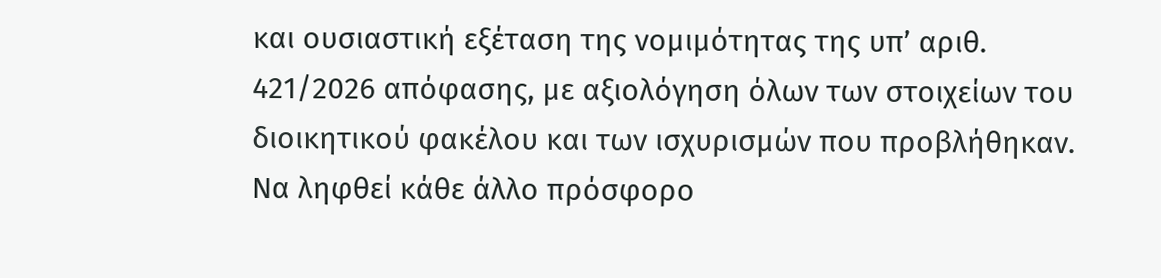και ουσιαστική εξέταση της νομιμότητας της υπ’ αριθ. 421/2026 απόφασης, με αξιολόγηση όλων των στοιχείων του διοικητικού φακέλου και των ισχυρισμών που προβλήθηκαν.
Να ληφθεί κάθε άλλο πρόσφορο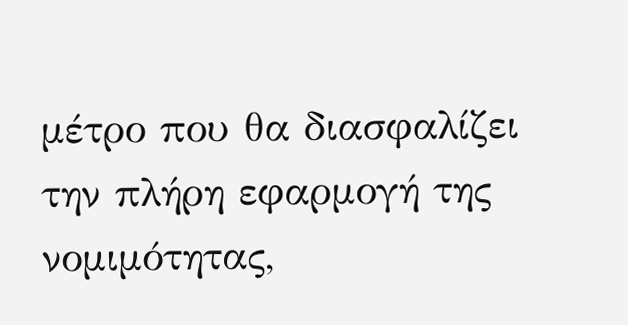μέτρο που θα διασφαλίζει την πλήρη εφαρμογή της νομιμότητας,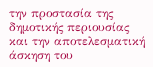την προστασία της δημοτικής περιουσίας και την αποτελεσματική άσκηση του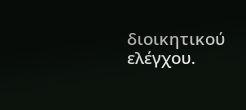διοικητικού ελέγχου.